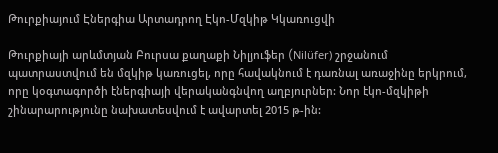Թուրքիայում Էներգիա Արտադրող Էկո-Մզկիթ Կկառուցվի

Թուրքիայի արևմտյան Բուրսա քաղաքի Նիլյուֆեր (Nilüfer) շրջանում պատրաստվում են մզկիթ կառուցել, որը հավակնում է դառնալ առաջինը երկրում, որը կօգտագործի էներգիայի վերականգնվող աղբյուրներ: Նոր էկո-մզկիթի շինարարությունը նախատեսվում է ավարտել 2015 թ-ին: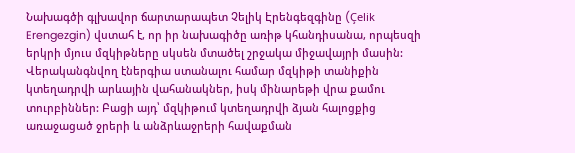Նախագծի գլխավոր ճարտարապետ Չելիկ Էրենգեզգինը (Çelik Erengezgin) վստահ է, որ իր նախագիծը առիթ կհանդիսանա, որպեսզի երկրի մյուս մզկիթները սկսեն մտածել շրջակա միջավայրի մասին: Վերականգնվող էներգիա ստանալու համար մզկիթի տանիքին կտեղադրվի արևային վահանակներ, իսկ մինարեթի վրա քամու տուրբիններ: Բացի այդ՝ մզկիթում կտեղադրվի ձյան հալոցքից առաջացած ջրերի և անձրևաջրերի հավաքման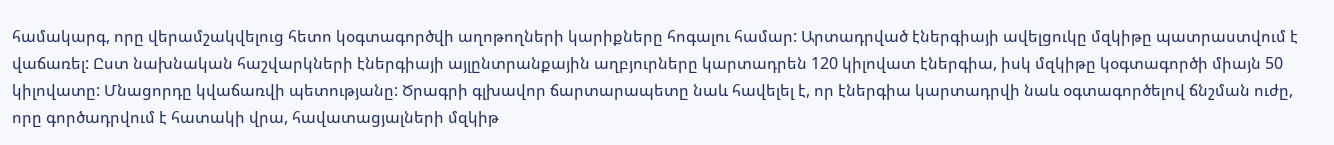համակարգ, որը վերամշակվելուց հետո կօգտագործվի աղոթողների կարիքները հոգալու համար: Արտադրված էներգիայի ավելցուկը մզկիթը պատրաստվում է վաճառել: Ըստ նախնական հաշվարկների էներգիայի այլընտրանքային աղբյուրները կարտադրեն 120 կիլովատ էներգիա, իսկ մզկիթը կօգտագործի միայն 50 կիլովատը: Մնացորդը կվաճառվի պետությանը: Ծրագրի գլխավոր ճարտարապետը նաև հավելել է, որ էներգիա կարտադրվի նաև օգտագործելով ճնշման ուժը, որը գործադրվում է հատակի վրա, հավատացյալների մզկիթ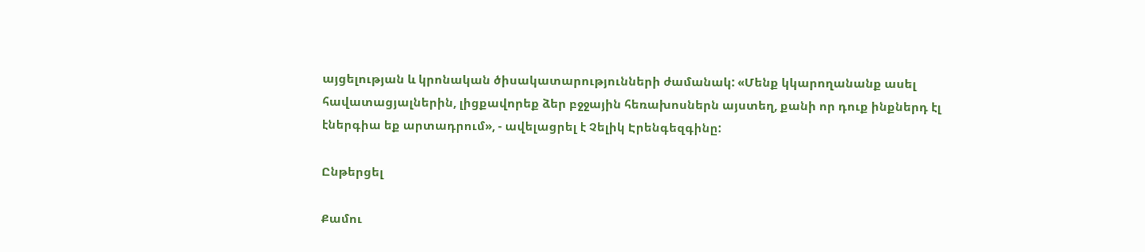այցելության և կրոնական ծիսակատարությունների ժամանակ: «Մենք կկարողանանք ասել հավատացյալներին, լիցքավորեք ձեր բջջային հեռախոսներն այստեղ, քանի որ դուք ինքներդ էլ էներգիա եք արտադրում», - ավելացրել է Չելիկ Էրենգեզգինը:

Ընթերցել

Քամու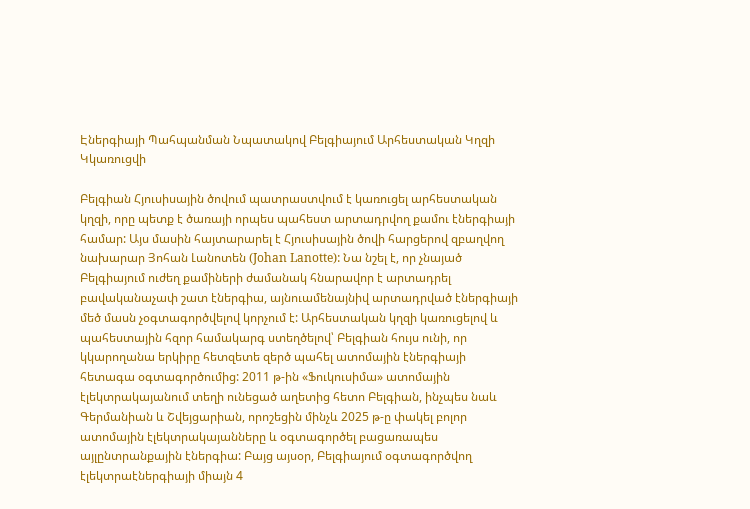Էներգիայի Պահպանման Նպատակով Բելգիայում Արհեստական Կղզի Կկառուցվի

Բելգիան Հյուսիսային ծովում պատրաստվում է կառուցել արհեստական կղզի, որը պետք է ծառայի որպես պահեստ արտադրվող քամու էներգիայի համար: Այս մասին հայտարարել է Հյուսիսային ծովի հարցերով զբաղվող նախարար Յոհան Լանոտեն (Johan Lanotte): Նա նշել է, որ չնայած Բելգիայում ուժեղ քամիների ժամանակ հնարավոր է արտադրել բավականաչափ շատ էներգիա, այնուամենայնիվ արտադրված էներգիայի մեծ մասն չօգտագործվելով կորչում է: Արհեստական կղզի կառուցելով և պահեստային հզոր համակարգ ստեղծելով՝ Բելգիան հույս ունի, որ կկարողանա երկիրը հետզետե զերծ պահել ատոմային էներգիայի հետագա օգտագործումից: 2011 թ-ին «Ֆուկուսիմա» ատոմային էլեկտրակայանում տեղի ունեցած աղետից հետո Բելգիան, ինչպես նաև Գերմանիան և Շվեյցարիան, որոշեցին մինչև 2025 թ-ը փակել բոլոր ատոմային էլեկտրակայանները և օգտագործել բացառապես այլընտրանքային էներգիա: Բայց այսօր, Բելգիայում օգտագործվող էլեկտրաէներգիայի միայն 4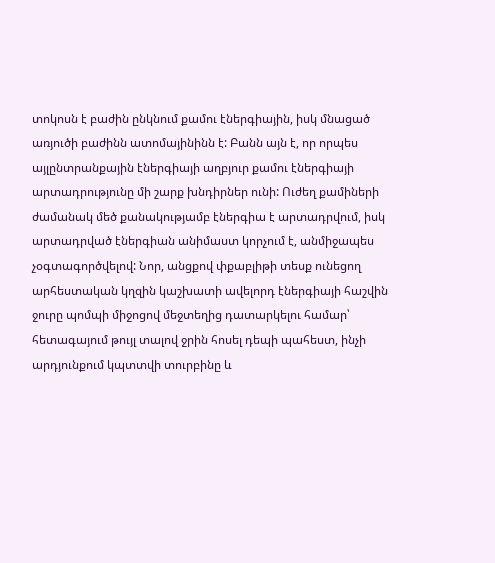տոկոսն է բաժին ընկնում քամու էներգիային, իսկ մնացած առյուծի բաժինն ատոմայինինն է: Բանն այն է, որ որպես այլընտրանքային էներգիայի աղբյուր քամու էներգիայի արտադրությունը մի շարք խնդիրներ ունի: Ուժեղ քամիների ժամանակ մեծ քանակությամբ էներգիա է արտադրվում, իսկ արտադրված էներգիան անիմաստ կորչում է, անմիջապես չօգտագործվելով: Նոր, անցքով փքաբլիթի տեսք ունեցող արհեստական կղզին կաշխատի ավելորդ էներգիայի հաշվին ջուրը պոմպի միջոցով մեջտեղից դատարկելու համար՝ հետագայում թույլ տալով ջրին հոսել դեպի պահեստ, ինչի արդյունքում կպտտվի տուրբինը և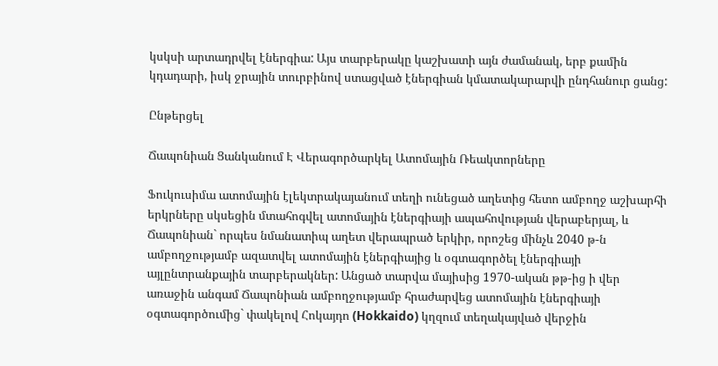կսկսի արտադրվել էներգիա: Այս տարբերակը կաշխատի այն ժամանակ, երբ քամին կդադարի, իսկ ջրային տուրբինով ստացված էներգիան կմատակարարվի ընդհանուր ցանց:

Ընթերցել

Ճապոնիան Ցանկանում Է Վերագործարկել Ատոմային Ռեակտորները

Ֆուկուսիմա ատոմային էլեկտրակայանում տեղի ունեցած աղետից հետո ամբողջ աշխարհի երկրները սկսեցին մտահոգվել ատոմային էներգիայի ապահովության վերաբերյալ, և Ճապոնիան` որպես նմանատիպ աղետ վերապրած երկիր, որոշեց մինչև 2040 թ-ն ամբողջությամբ ազատվել ատոմային էներգիայից և օգտագործել էներգիայի այլընտրանքային տարբերակներ: Անցած տարվա մայիսից 1970-ական թթ-ից ի վեր առաջին անգամ Ճապոնիան ամբողջությամբ հրաժարվեց ատոմային էներգիայի օգտագործումից` փակելով Հոկայդո (Hokkaido) կղզում տեղակայված վերջին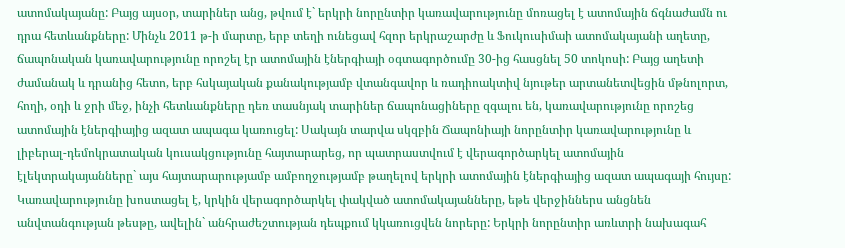ատոմակայանը: Բայց այսօր, տարիներ անց, թվում է` երկրի նորընտիր կառավարությունը մոռացել է ատոմային ճգնաժամն ու դրա հետևանքները: Մինչև 2011 թ-ի մարտը, երբ տեղի ունեցավ հզոր երկրաշարժը և Ֆուկուսիմաի ատոմակայանի աղետը, ճապոնական կառավարությունը որոշել էր ատոմային էներգիայի օգտագործումը 30-ից հասցնել 50 տոկոսի: Բայց աղետի ժամանակ և դրանից հետո, երբ հսկայական քանակությամբ վտանգավոր և ռադիոակտիվ նյութեր արտանետվեցին մթնոլորտ, հողի, օդի և ջրի մեջ, ինչի հետևանքները դեռ տասնյակ տարիներ ճապոնացիները զգալու են, կառավարությունը որոշեց ատոմային էներգիայից ազատ ապագա կառուցել: Սակայն տարվա սկզբին Ճապոնիայի նորընտիր կառավարությունը և լիբերալ-դեմոկրատական կուսակցությունը հայտարարեց, որ պատրաստվում է վերագործարկել ատոմային էլեկտրակայանները` այս հայտարարությամբ ամբողջությամբ թաղելով երկրի ատոմային էներգիայից ազատ ապագայի հույսը: Կառավարությունը խոստացել է, կրկին վերագործարկել փակված ատոմակայանները, եթե վերջիններս անցնեն անվտանգության թեսթը, ավելին` անհրաժեշտության դեպքում կկառուցվեն նորերը: Երկրի նորընտիր առևտրի նախագահ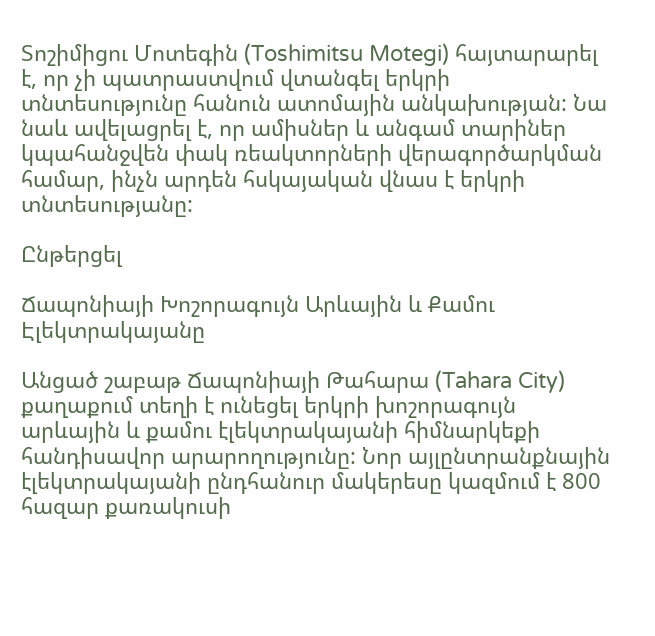Տոշիմիցու Մոտեգին (Toshimitsu Motegi) հայտարարել է, որ չի պատրաստվում վտանգել երկրի տնտեսությունը հանուն ատոմային անկախության: Նա նաև ավելացրել է, որ ամիսներ և անգամ տարիներ կպահանջվեն փակ ռեակտորների վերագործարկման համար, ինչն արդեն հսկայական վնաս է երկրի տնտեսությանը:

Ընթերցել

Ճապոնիայի Խոշորագույն Արևային և Քամու Էլեկտրակայանը

Անցած շաբաթ Ճապոնիայի Թահարա (Tahara City) քաղաքում տեղի է ունեցել երկրի խոշորագույն արևային և քամու էլեկտրակայանի հիմնարկեքի հանդիսավոր արարողությունը: Նոր այլընտրանքնային էլեկտրակայանի ընդհանուր մակերեսը կազմում է 800 հազար քառակուսի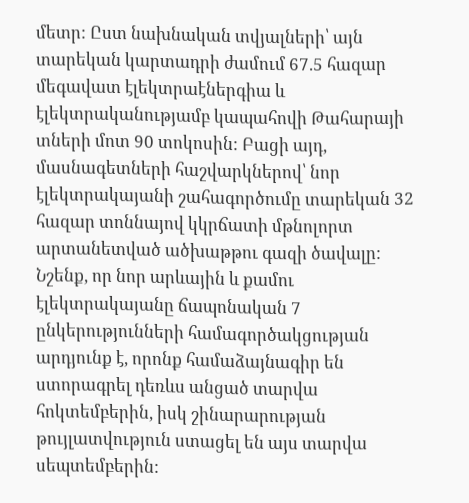մետր: Ըստ նախնական տվյալների՝ այն տարեկան կարտադրի ժամում 67.5 հազար մեգավատ էլեկտրաէներգիա և էլեկտրականությամբ կապահովի Թահարայի տների մոտ 90 տոկոսին: Բացի այդ, մասնագետների հաշվարկներով՝ նոր էլեկտրակայանի շահագործումը տարեկան 32 հազար տոննայով կկրճատի մթնոլորտ արտանետված ածխաթթու գազի ծավալը: Նշենք, որ նոր արևային և քամու էլեկտրակայանը ճապոնական 7 ընկերությունների համագործակցության արդյունք է, որոնք համաձայնագիր են ստորագրել դեռևս անցած տարվա հոկտեմբերին, իսկ շինարարության թույլատվություն ստացել են այս տարվա սեպտեմբերին: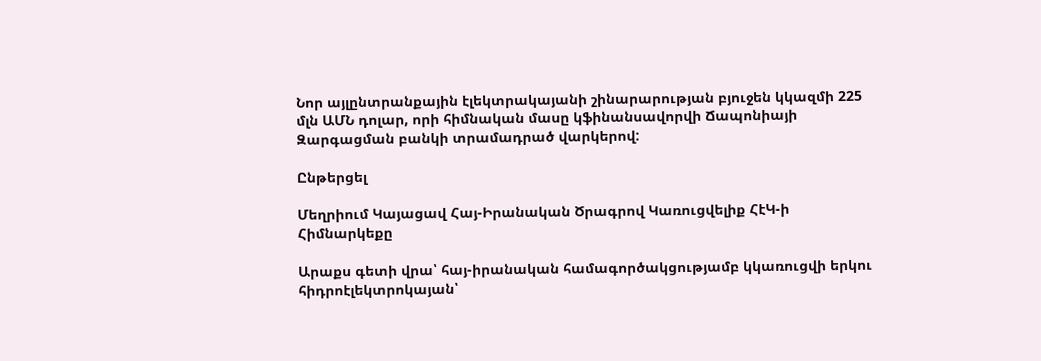Նոր այլընտրանքային էլեկտրակայանի շինարարության բյուջեն կկազմի 225 մլն ԱՄՆ դոլար, որի հիմնական մասը կֆինանսավորվի Ճապոնիայի Զարգացման բանկի տրամադրած վարկերով:

Ընթերցել

Մեղրիում Կայացավ Հայ-Իրանական Ծրագրով Կառուցվելիք ՀէԿ-ի Հիմնարկեքը

Արաքս գետի վրա՝ հայ-իրանական համագործակցությամբ կկառուցվի երկու հիդրոէլեկտրոկայան՝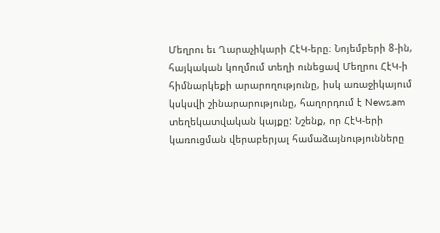Մեղրու եւ Ղարաչիկարի ՀէԿ-երը։ Նոյեմբերի 8-ին, հայկական կողմում տեղի ունեցավ Մեղրու ՀէԿ-ի հիմնարկեքի արարողությունը, իսկ առաջիկայում կսկսվի շինարարությունը, հաղորդում է News.am տեղեկատվական կայքը: Նշենք, որ ՀէԿ-երի կառուցման վերաբերյալ համաձայնությունները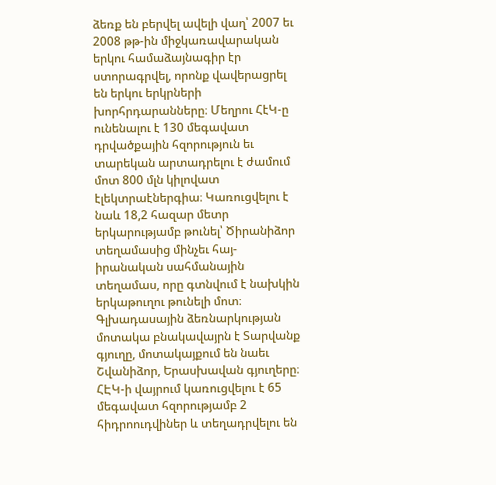ձեռք են բերվել ավելի վաղ՝ 2007 եւ 2008 թթ-ին միջկառավարական երկու համաձայնագիր էր ստորագրվել, որոնք վավերացրել են երկու երկրների խորհրդարանները։ Մեղրու ՀէԿ-ը ունենալու է 130 մեգավատ դրվածքային հզորություն եւ տարեկան արտադրելու է ժամում մոտ 800 մլն կիլովատ էլեկտրաէներգիա։ Կառուցվելու է նաև 18,2 հազար մետր երկարությամբ թունել՝ Ծիրանիձոր տեղամասից մինչեւ հայ-իրանական սահմանային տեղամաս, որը գտնվում է նախկին երկաթուղու թունելի մոտ։ Գլխադասային ձեռնարկության մոտակա բնակավայրն է Տարվանք գյուղը, մոտակայքում են նաեւ Շվանիձոր, Երասխավան գյուղերը։ ՀԷԿ-ի վայրում կառուցվելու է 65 մեգավատ հզորությամբ 2 հիդրոուդվիներ և տեղադրվելու են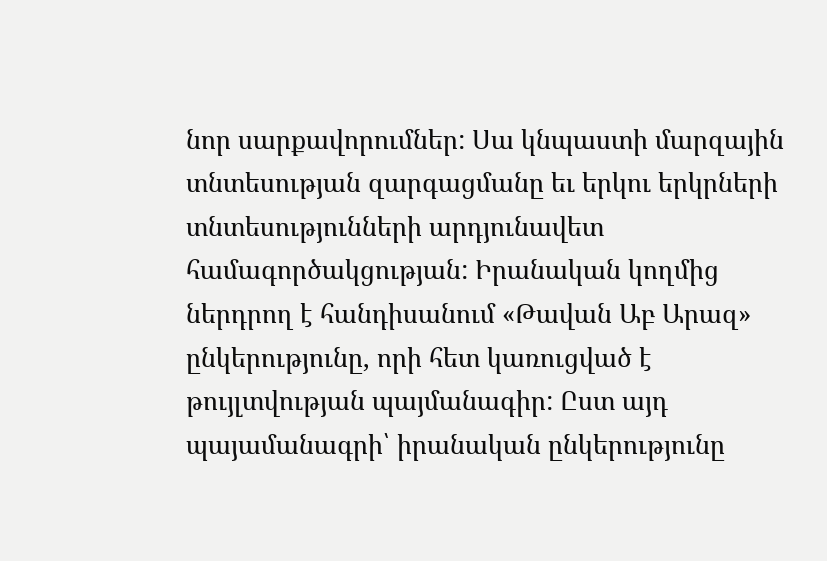նոր սարքավորումներ: Սա կնպաստի մարզային տնտեսության զարգացմանը եւ երկու երկրների տնտեսությունների արդյունավետ համագործակցության: Իրանական կողմից ներդրող է հանդիսանում «Թավան Աբ Արազ» ընկերությունը, որի հետ կառուցված է թույլտվության պայմանագիր: Ըստ այդ պայամանագրի՝ իրանական ընկերությունը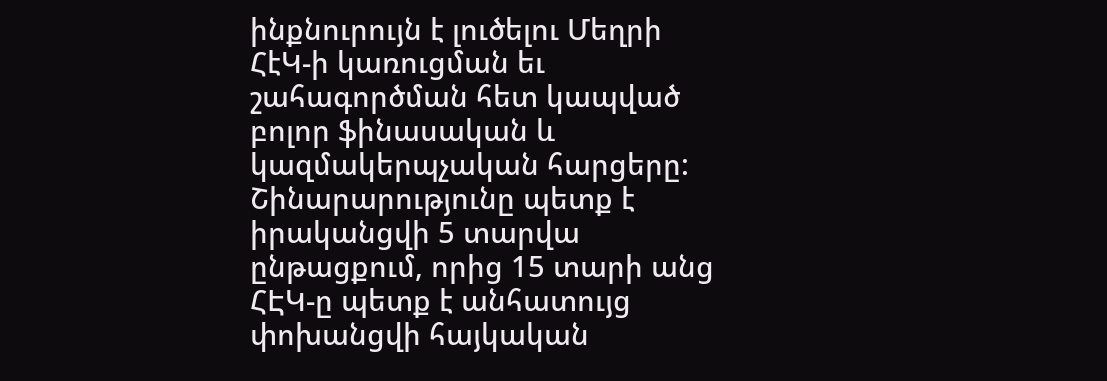ինքնուրույն է լուծելու Մեղրի ՀէԿ-ի կառուցման եւ շահագործման հետ կապված բոլոր ֆինասական և կազմակերպչական հարցերը: Շինարարությունը պետք է իրականցվի 5 տարվա ընթացքում, որից 15 տարի անց ՀԷԿ-ը պետք է անհատույց փոխանցվի հայկական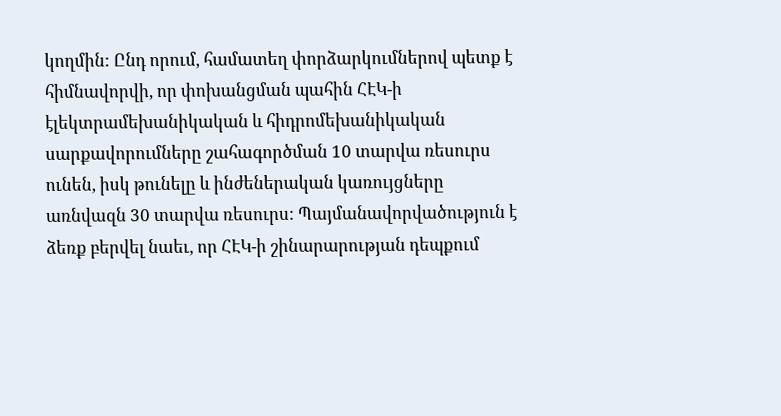կողմին: Ընդ որում, համատեղ փորձարկումներով պետք է հիմնավորվի, որ փոխանցման պահին ՀԷԿ-ի էլեկտրամեխանիկական և հիդրոմեխանիկական սարքավորումները շահագործման 10 տարվա ռեսուրս ունեն, իսկ թունելը և ինժեներական կառույցները առնվազն 30 տարվա ռեսուրս: Պայմանավորվածություն է ձեռք բերվել նաեւ, որ ՀԷԿ-ի շինարարության դեպքում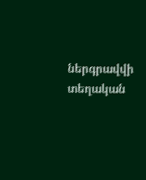ներգրավվի տեղական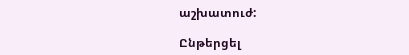աշխատուժ:

Ընթերցել